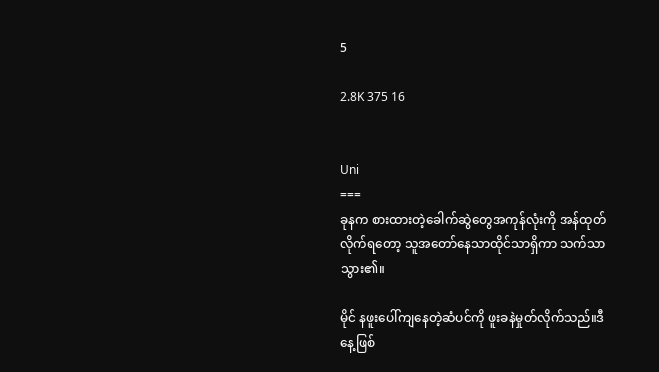5

2.8K 375 16


Uni
===
ခုနက စားထားတဲ့ခေါက်ဆွဲတွေအကုန်လုံးကို အန်ထုတ်လိုက်ရတော့ သူအတော်နေသာထိုင်သာရှိကာ သက်သာသွား၏။

မိုင် နဖူးပေါ်ကျနေတဲ့ဆံပင်ကို ဖူးခနဲမှုတ်လိုက်သည်။ဒီနေ့ဖြစ်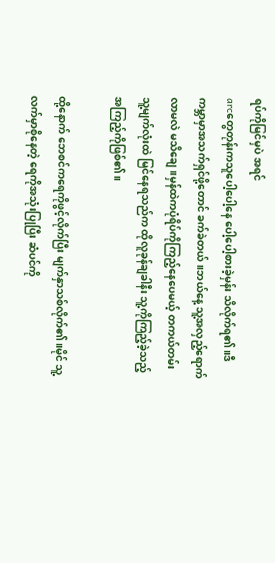ရပ်ကိုမြင်မှပဲ အရင်
arcတွေတုန်းကသူပေါ့ပေါ့နေ ပေါ့ပေါ့စားခဲ့မှန်း သိလိုက်ရ၏။ဒီကမ္ဘာမှာအသက်ရှင်ဖို့တောင် ခက်ခဲတယ်။ဘယ်နေ့ သူ့အလှည့်ရောက်လာမလဲ မသိချေ။မှန်ထဲကပုံရိပ်ကိုကြည့်နေပေမယ့် တကယ်တမ်း သူ့မျက်လုံးထဲ မြင်နေရသည်က ထိုလူခုန်ချခါနီး သူ့ကိုကြည့်ခဲ့သည့် အကြည့်ကိုဖြစ်၏။

ထို့နောက် ဘေစင်ကရေကိုဖွင့်လိုက်ပြီး မျက်နှာသစ်လိုက်၏။မိုင် သူ့လက်မှာစိုနေတဲ့ ရေကိုအသုံးပြုပြီး ဆံပင်ကို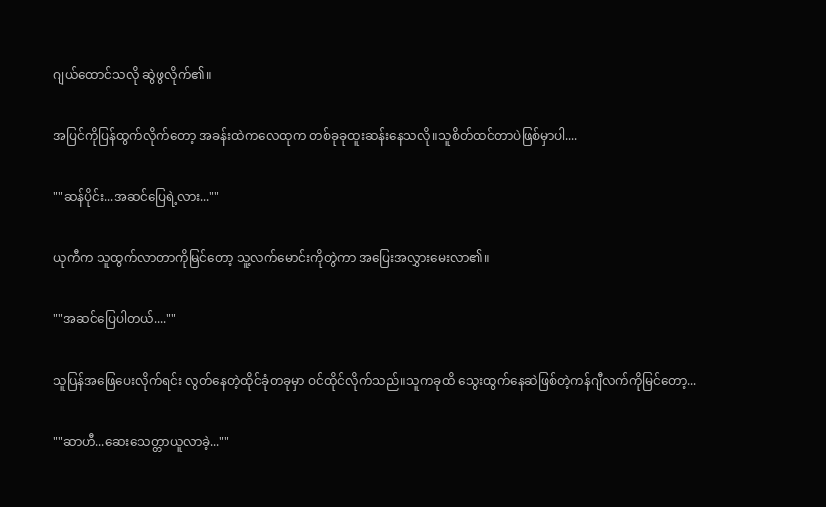ဂျယ်ထောင်သလို ဆွဲဖွလိုက်၏။

အပြင်ကိုပြန်ထွက်လိုက်တော့ အခန်းထဲကလေထုက တစ်ခုခုထူးဆန်းနေသလို။သူစိတ်ထင်တာပဲဖြစ်မှာပါ....

""ဆန်ပိုင်း...အဆင်ပြေရဲ့လား...""

ယုကီက သူထွက်လာတာကိုမြင်တော့ သူ့လက်မောင်းကိုတွဲကာ အပြေးအလွှားမေးလာ၏။

""အဆင်ပြေပါတယ်....""

သူပြန်အဖြေပေးလိုက်ရင်း လွတ်နေတဲ့ထိုင်ခုံတခုမှာ ဝင်ထိုင်လိုက်သည်။သူကခုထိ သွေးထွက်နေဆဲဖြစ်တဲ့ကန်ဂျီလက်ကိုမြင်တော့...

""ဆာဟီ...ဆေးသေတ္တာယူလာခဲ့...""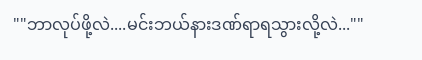""ဘာလုပ်ဖို့လဲ....မင်းဘယ်နားဒဏ်ရာရသွားလို့လဲ...""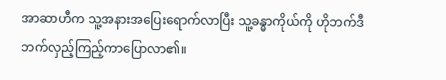အာဆာဟီက သူ့အနားအပြေးရောက်လာပြီး သူ့ခန္ဓာကိုယ်ကို ဟိုဘက်ဒီဘက်လှည့်ကြည့်ကာပြောလာ၏။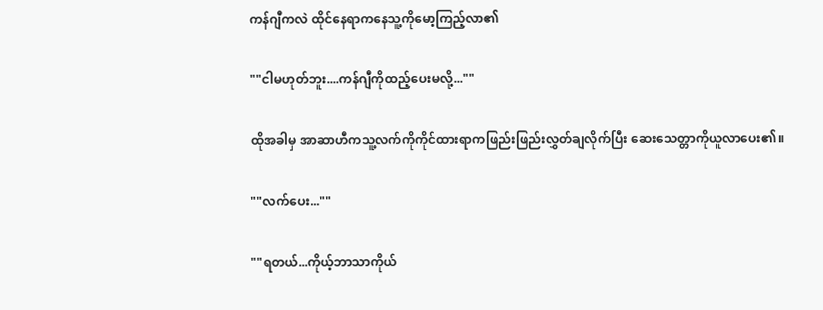ကန်ဂျီကလဲ ထိုင်နေရာကနေသူ့ကိုမော့ကြည့်လာ၏

""ငါမဟုတ်ဘူး....ကန်ဂျီကိုထည့်ပေးမလို့...""

ထိုအခါမှ အာဆာဟီကသူ့လက်ကိုကိုင်ထားရာကဖြည်းဖြည်းလွှတ်ချလိုက်ပြီး ဆေးသေတ္တာကိုယူလာပေး၏။

""လက်ပေး...""

""ရတယ်...ကိုယ့်ဘာသာကိုယ်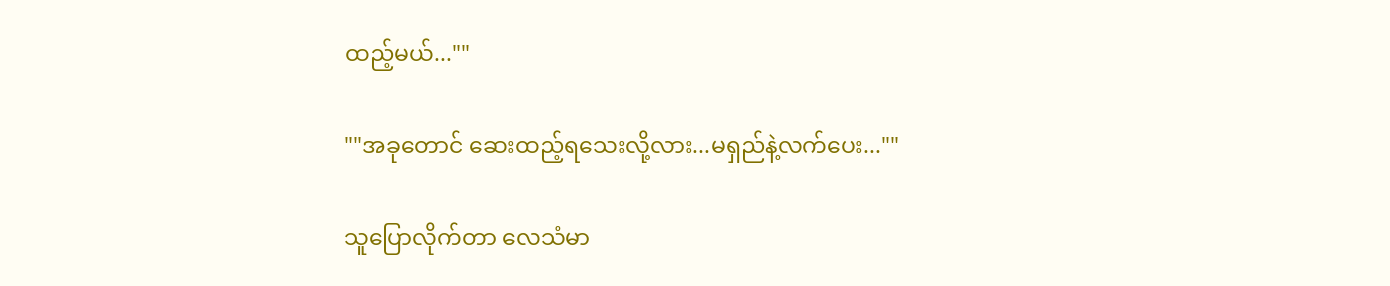ထည့်မယ်...""

""အခုတောင် ဆေးထည့်ရသေးလို့လား...မရှည်နဲ့လက်ပေး...""

သူပြောလိုက်တာ လေသံမာ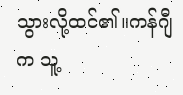သွားလို့ထင်၏။ကန်ဂျီက သူ့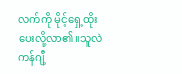လက်ကို မိုင့်ရှေ့ထိုးပေးလို့လာ၏။သူလဲကန်ဂျီ့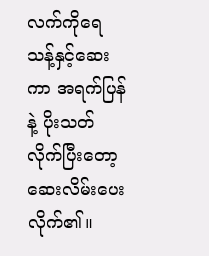လက်ကိုရေသန့်နှင့်ဆေးကာ အရက်ပြန်နဲ့ ပိုးသတ်လိုက်ပြီးတော့ ဆေးလိမ်းပေးလိုက်၏။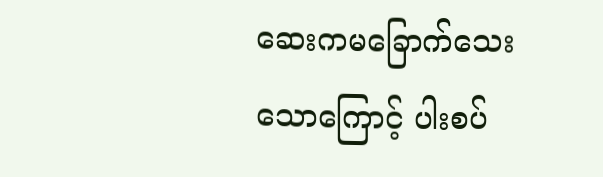ဆေးကမခြောက်သေးသောကြောင့် ပါးစပ်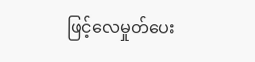ဖြင့်လေမှုတ်ပေး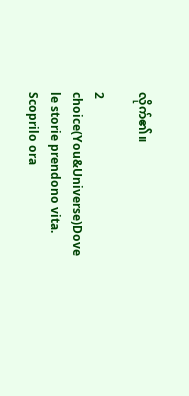လိုက်၏။

2 choice(You&Universe)Dove le storie prendono vita. Scoprilo ora